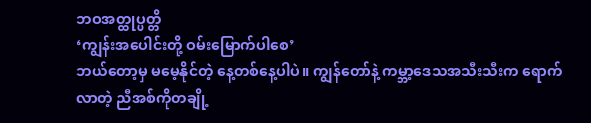ဘဝအတ္ထုပ္ပတ္တိ
‘ကျွန်းအပေါင်းတို့ ဝမ်းမြောက်ပါစေ’
ဘယ်တော့မှ မမေ့နိုင်တဲ့ နေ့တစ်နေ့ပါပဲ။ ကျွန်တော်နဲ့ ကမ္ဘာ့ဒေသအသီးသီးက ရောက်လာတဲ့ ညီအစ်ကိုတချို့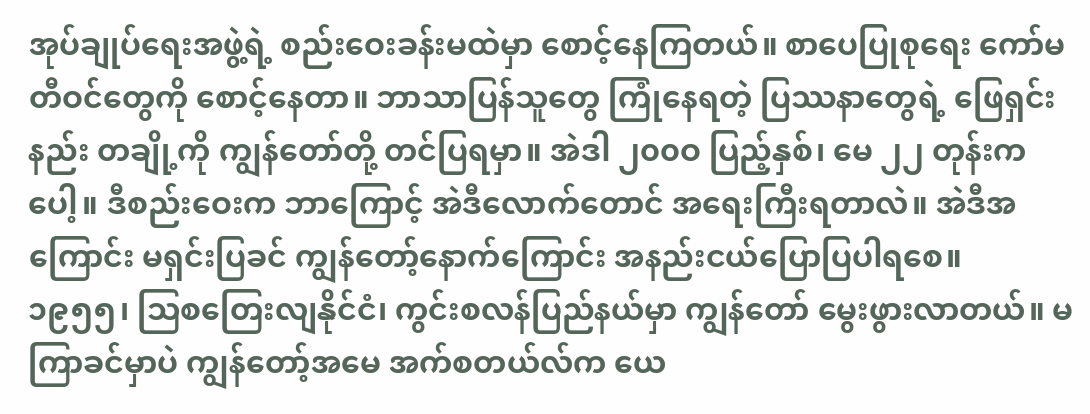အုပ်ချုပ်ရေးအဖွဲ့ရဲ့ စည်းဝေးခန်းမထဲမှာ စောင့်နေကြတယ်။ စာပေပြုစုရေး ကော်မတီဝင်တွေကို စောင့်နေတာ။ ဘာသာပြန်သူတွေ ကြုံနေရတဲ့ ပြဿနာတွေရဲ့ ဖြေရှင်းနည်း တချို့ကို ကျွန်တော်တို့ တင်ပြရမှာ။ အဲဒါ ၂၀၀ဝ ပြည့်နှစ်၊ မေ ၂၂ တုန်းကပေါ့။ ဒီစည်းဝေးက ဘာကြောင့် အဲဒီလောက်တောင် အရေးကြီးရတာလဲ။ အဲဒီအကြောင်း မရှင်းပြခင် ကျွန်တော့်နောက်ကြောင်း အနည်းငယ်ပြောပြပါရစေ။
၁၉၅၅၊ သြစတြေးလျနိုင်ငံ၊ ကွင်းစလန်ပြည်နယ်မှာ ကျွန်တော် မွေးဖွားလာတယ်။ မကြာခင်မှာပဲ ကျွန်တော့်အမေ အက်စတယ်လ်က ယေ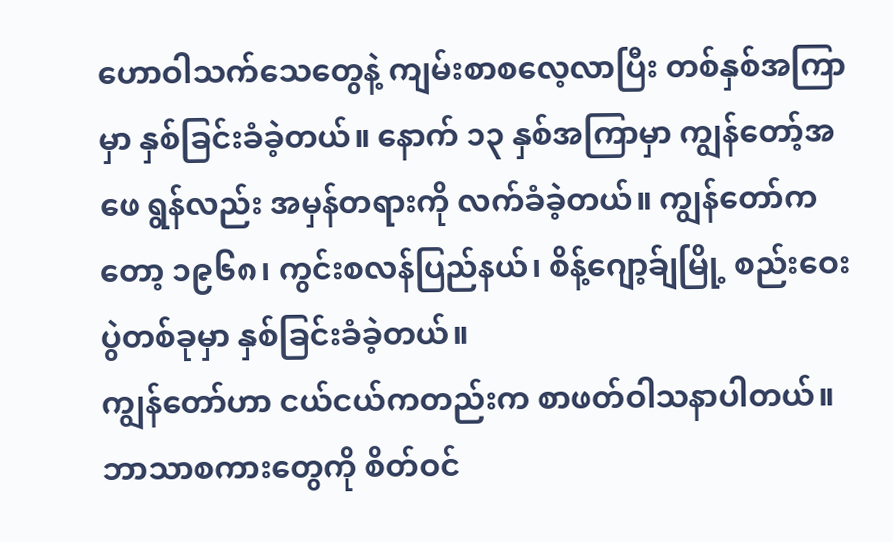ဟောဝါသက်သေတွေနဲ့ ကျမ်းစာစလေ့လာပြီး တစ်နှစ်အကြာမှာ နှစ်ခြင်းခံခဲ့တယ်။ နောက် ၁၃ နှစ်အကြာမှာ ကျွန်တော့်အဖေ ရွန်လည်း အမှန်တရားကို လက်ခံခဲ့တယ်။ ကျွန်တော်ကတော့ ၁၉၆၈၊ ကွင်းစလန်ပြည်နယ်၊ စိန့်ဂျော့ခ်ျမြို့ စည်းဝေးပွဲတစ်ခုမှာ နှစ်ခြင်းခံခဲ့တယ်။
ကျွန်တော်ဟာ ငယ်ငယ်ကတည်းက စာဖတ်ဝါသနာပါတယ်။ ဘာသာစကားတွေကို စိတ်ဝင်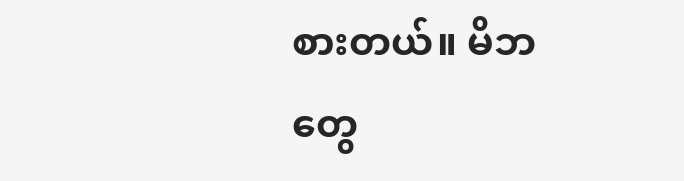စားတယ်။ မိဘတွေ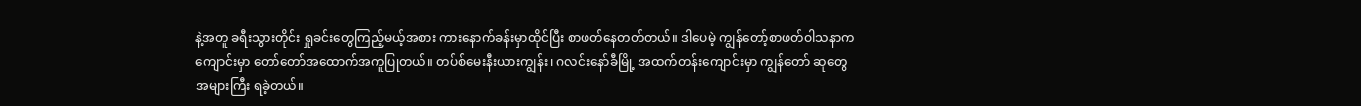နဲ့အတူ ခရီးသွားတိုင်း ရှုခင်းတွေကြည့်မယ့်အစား ကားနောက်ခန်းမှာထိုင်ပြီး စာဖတ်နေတတ်တယ်။ ဒါပေမဲ့ ကျွန်တော့်စာဖတ်ဝါသနာက ကျောင်းမှာ တော်တော်အထောက်အကူပြုတယ်။ တပ်စ်မေးနီးယားကျွန်း၊ ဂလင်းနော်ခီမြို့ အထက်တန်းကျောင်းမှာ ကျွန်တော် ဆုတွေအများကြီး ရခဲ့တယ်။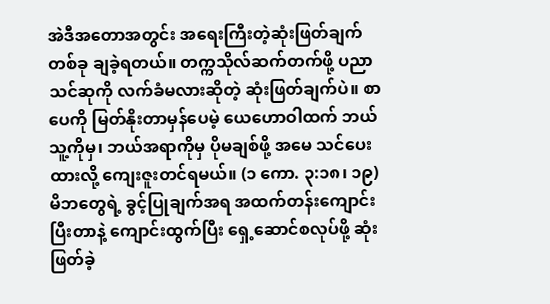အဲဒီအတောအတွင်း အရေးကြီးတဲ့ဆုံးဖြတ်ချက်တစ်ခု ချခဲ့ရတယ်။ တက္ကသိုလ်ဆက်တက်ဖို့ ပညာသင်ဆုကို လက်ခံမလားဆိုတဲ့ ဆုံးဖြတ်ချက်ပဲ။ စာပေကို မြတ်နိုးတာမှန်ပေမဲ့ ယေဟောဝါထက် ဘယ်သူ့ကိုမှ၊ ဘယ်အရာကိုမှ ပိုမချစ်ဖို့ အမေ သင်ပေးထားလို့ ကျေးဇူးတင်ရမယ်။ (၁ ကော. ၃:၁၈၊ ၁၉) မိဘတွေရဲ့ ခွင့်ပြုချက်အရ အထက်တန်းကျောင်းပြီးတာနဲ့ ကျောင်းထွက်ပြီး ရှေ့ဆောင်စလုပ်ဖို့ ဆုံးဖြတ်ခဲ့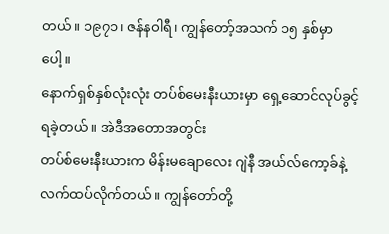တယ်။ ၁၉၇၁၊ ဇန်နဝါရီ၊ ကျွန်တော့်အသက် ၁၅ နှစ်မှာပေါ့။
နောက်ရှစ်နှစ်လုံးလုံး တပ်စ်မေးနီးယားမှာ ရှေ့ဆောင်လုပ်ခွင့်ရခဲ့တယ်။ အဲဒီအတောအတွင်း
တပ်စ်မေးနီးယားက မိန်းမချောလေး ဂျဲနီ အယ်လ်ကော့ခ်နဲ့ လက်ထပ်လိုက်တယ်။ ကျွန်တော်တို့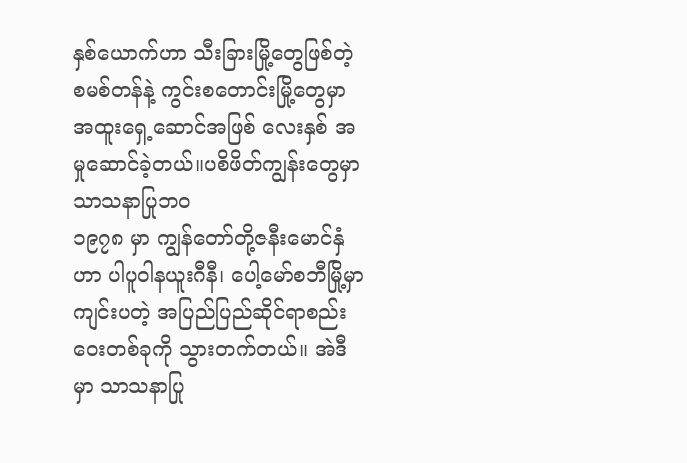နှစ်ယောက်ဟာ သီးခြားမြို့တွေဖြစ်တဲ့ စမစ်တန်နဲ့ ကွင်းစတောင်းမြို့တွေမှာ အထူးရှေ့ဆောင်အဖြစ် လေးနှစ် အမှုဆောင်ခဲ့တယ်။ပစိဖိတ်ကျွန်းတွေမှာ သာသနာပြုဘဝ
၁၉၇၈ မှာ ကျွန်တော်တို့ဇနီးမောင်နှံဟာ ပါပူဝါနယူးဂီနီ၊ ပေါ့မော်စဘီမြို့မှာ ကျင်းပတဲ့ အပြည်ပြည်ဆိုင်ရာစည်းဝေးတစ်ခုကို သွားတက်တယ်။ အဲဒီမှာ သာသနာပြု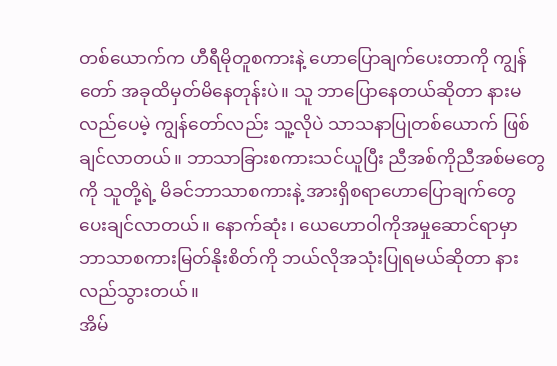တစ်ယောက်က ဟီရီမိုတူစကားနဲ့ ဟောပြောချက်ပေးတာကို ကျွန်တော် အခုထိမှတ်မိနေတုန်းပဲ။ သူ ဘာပြောနေတယ်ဆိုတာ နားမလည်ပေမဲ့ ကျွန်တော်လည်း သူ့လိုပဲ သာသနာပြုတစ်ယောက် ဖြစ်ချင်လာတယ်။ ဘာသာခြားစကားသင်ယူပြီး ညီအစ်ကိုညီအစ်မတွေကို သူတို့ရဲ့ မိခင်ဘာသာစကားနဲ့ အားရှိစရာဟောပြောချက်တွေ ပေးချင်လာတယ်။ နောက်ဆုံး၊ ယေဟောဝါကိုအမှုဆောင်ရာမှာ ဘာသာစကားမြတ်နိုးစိတ်ကို ဘယ်လိုအသုံးပြုရမယ်ဆိုတာ နားလည်သွားတယ်။
အိမ်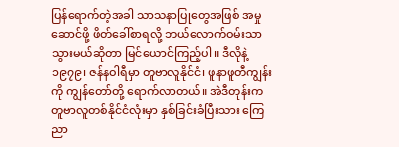ပြန်ရောက်တဲ့အခါ သာသနာပြုတွေအဖြစ် အမှုဆောင်ဖို့ ဖိတ်ခေါ်စာရလို့ ဘယ်လောက်ဝမ်းသာသွားမယ်ဆိုတာ မြင်ယောင်ကြည့်ပါ။ ဒီလိုနဲ့ ၁၉၇၉၊ ဇန်နဝါရီမှာ တူဗာလူနိုင်ငံ၊ ဖူနာဖူတီကျွန်းကို ကျွန်တော်တို့ ရောက်လာတယ်။ အဲဒီတုန်းက တူဗာလူတစ်နိုင်ငံလုံးမှာ နှစ်ခြင်းခံပြီးသား ကြေညာ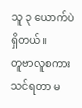သူ ၃ ယောက်ပဲရှိတယ်။
တူဗာလူစကားသင်ရတာ မ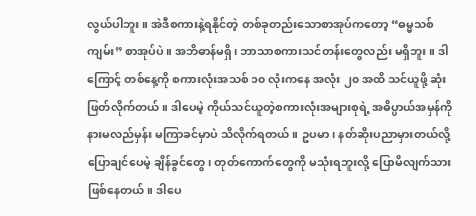လွယ်ပါဘူး။ အဲဒီစကားနဲ့ရနိုင်တဲ့ တစ်ခုတည်းသောစာအုပ်ကတော့ “ဓမ္မသစ်ကျမ်း” စာအုပ်ပဲ။ အဘိဓာန်မရှိ၊ ဘာသာစကားသင်တန်းတွေလည်း မရှိဘူး။ ဒါကြောင့် တစ်နေ့ကို စကားလုံးအသစ် ၁၀ လုံးကနေ အလုံး ၂၀ အထိ သင်ယူဖို့ ဆုံးဖြတ်လိုက်တယ်။ ဒါပေမဲ့ ကိုယ်သင်ယူတဲ့စကားလုံးအများစုရဲ့ အဓိပ္ပာယ်အမှန်ကို နားမလည်မှန်း မကြာခင်မှာပဲ သိလိုက်ရတယ်။ ဥပမာ၊ နတ်ဆိုးပညာမှားတယ်လို့ ပြောချင်ပေမဲ့ ချိန်ခွင်တွေ၊ တုတ်ကောက်တွေကို မသုံးရဘူးလို့ ပြောမိလျက်သားဖြစ်နေတယ်။ ဒါပေ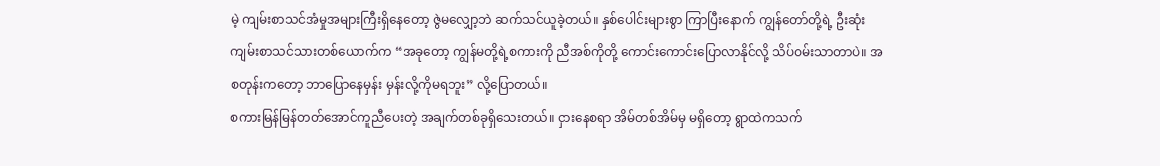မဲ့ ကျမ်းစာသင်အံမှုအများကြီးရှိနေတော့ ဇွဲမလျှော့ဘဲ ဆက်သင်ယူခဲ့တယ်။ နှစ်ပေါင်းများစွာ ကြာပြီးနောက် ကျွန်တော်တို့ရဲ့ ဦးဆုံးကျမ်းစာသင်သားတစ်ယောက်က “အခုတော့ ကျွန်မတို့ရဲ့စကားကို ညီအစ်ကိုတို့ ကောင်းကောင်းပြောလာနိုင်လို့ သိပ်ဝမ်းသာတာပဲ။ အစတုန်းကတော့ ဘာပြောနေမှန်း မှန်းလို့ကိုမရဘူး” လို့ပြောတယ်။
စကားမြန်မြန်တတ်အောင်ကူညီပေးတဲ့ အချက်တစ်ခုရှိသေးတယ်။ ငှားနေစရာ အိမ်တစ်အိမ်မှ မရှိတော့ ရွာထဲကသက်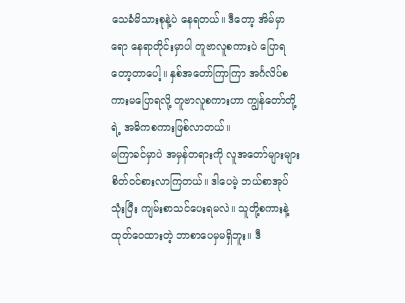သေခံမိသားစုနဲ့ပဲ နေရတယ်။ ဒီတော့ အိမ်မှာရော နေရာတိုင်းမှာပါ တူဗာလူစကားပဲ ပြောရတော့တာပေါ့။ နှစ်အတော်ကြာကြာ အင်္ဂလိပ်စကားမပြောရလို့ တူဗာလူစကားဟာ ကျွန်တော်တို့ရဲ့ အဓိကစကားဖြစ်လာတယ်။
မကြာခင်မှာပဲ အမှန်တရားကို လူအတော်များများ စိတ်ဝင်စားလာကြတယ်။ ဒါပေမဲ့ ဘယ်စာအုပ်သုံးပြီး ကျမ်းစာသင်ပေးရမလဲ။ သူတို့စကားနဲ့ထုတ်ဝေထားတဲ့ ဘာစာပေမှမရှိဘူး။ ဒီ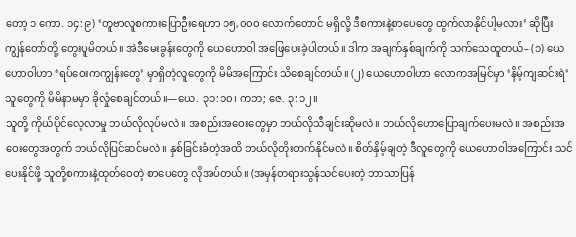တော့ ၁ ကော. ၁၄:၉) ‘တူဗာလူစကားပြောဦးရေဟာ ၁၅,၀၀၀ လောက်တောင် မရှိလို့ ဒီစကားနဲ့စာပေတွေ ထွက်လာနိုင်ပါ့မလား’ ဆိုပြီး ကျွန်တော်တို့ တွေးပူမိတယ်။ အဲဒီမေးခွန်းတွေကို ယေဟောဝါ အဖြေပေးခဲ့ပါတယ်။ ဒါက အချက်နှစ်ချက်ကို သက်သေထူတယ်– (၁) ယေဟောဝါဟာ ‘ရပ်ဝေးကကျွန်းတွေ’ မှာရှိတဲ့လူတွေကို မိမိအကြောင်း သိစေချင်တယ်။ (၂) ယေဟောဝါဟာ လောကအမြင်မှာ ‘နိမ့်ကျဆင်းရဲ’ သူတွေကို မိမိနာမမှာ ခိုလှုံစေချင်တယ်။—ယေ. ၃၁:၁၀၊ ကဘ; ဇေ. ၃:၁၂။
သူတို့ ကိုယ်ပိုင်လေ့လာမှု ဘယ်လိုလုပ်မလဲ။ အစည်းအဝေးတွေမှာ ဘယ်လိုသီချင်းဆိုမလဲ။ ဘယ်လိုဟောပြောချက်ပေးမလဲ။ အစည်းအဝေးတွေအတွက် ဘယ်လိုပြင်ဆင်မလဲ။ နှစ်ခြင်းခံတဲ့အထိ ဘယ်လိုတိုးတက်နိုင်မလဲ။ စိတ်နှိမ့်ချတဲ့ ဒီလူတွေကို ယေဟောဝါအကြောင်း သင်ပေးနိုင်ဖို့ သူတို့စကားနဲ့ထုတ်ဝေတဲ့ စာပေတွေ လိုအပ်တယ်။ (အမှန်တရားသွန်သင်ပေးတဲ့ ဘာသာပြန်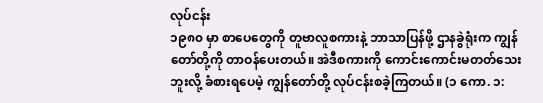လုပ်ငန်း
၁၉၈၀ မှာ စာပေတွေကို တူဗာလူစကားနဲ့ ဘာသာပြန်ဖို့ ဌာနခွဲရုံးက ကျွန်တော်တို့ကို တာဝန်ပေးတယ်။ အဲဒီစကားကို ကောင်းကောင်းမတတ်သေးဘူးလို့ ခံစားရပေမဲ့ ကျွန်တော်တို့ လုပ်ငန်းစခဲ့ကြတယ်။ (၁ ကော. ၁: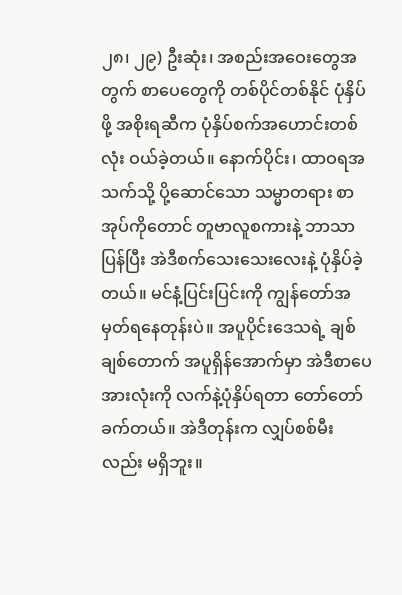၂၈၊ ၂၉) ဦးဆုံး၊ အစည်းအဝေးတွေအတွက် စာပေတွေကို တစ်ပိုင်တစ်နိုင် ပုံနှိပ်ဖို့ အစိုးရဆီက ပုံနှိပ်စက်အဟောင်းတစ်လုံး ဝယ်ခဲ့တယ်။ နောက်ပိုင်း၊ ထာဝရအသက်သို့ ပို့ဆောင်သော သမ္မာတရား စာအုပ်ကိုတောင် တူဗာလူစကားနဲ့ ဘာသာပြန်ပြီး အဲဒီစက်သေးသေးလေးနဲ့ ပုံနှိပ်ခဲ့တယ်။ မင်နံ့ပြင်းပြင်းကို ကျွန်တော်အမှတ်ရနေတုန်းပဲ။ အပူပိုင်းဒေသရဲ့ ချစ်ချစ်တောက် အပူရှိန်အောက်မှာ အဲဒီစာပေအားလုံးကို လက်နဲ့ပုံနှိပ်ရတာ တော်တော်ခက်တယ်။ အဲဒီတုန်းက လျှပ်စစ်မီးလည်း မရှိဘူး။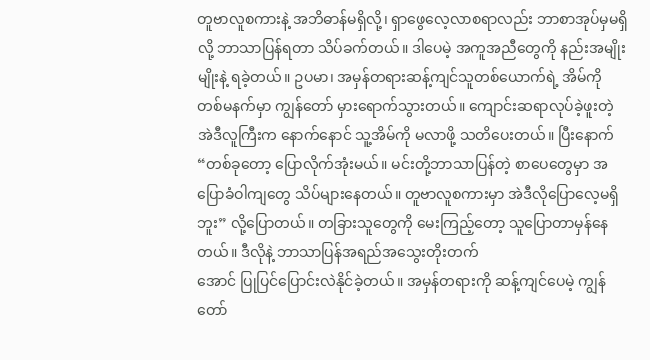တူဗာလူစကားနဲ့ အဘိဓာန်မရှိလို့၊ ရှာဖွေလေ့လာစရာလည်း ဘာစာအုပ်မှမရှိလို့ ဘာသာပြန်ရတာ သိပ်ခက်တယ်။ ဒါပေမဲ့ အကူအညီတွေကို နည်းအမျိုးမျိုးနဲ့ ရခဲ့တယ်။ ဥပမာ၊ အမှန်တရားဆန့်ကျင်သူတစ်ယောက်ရဲ့ အိမ်ကို တစ်မနက်မှာ ကျွန်တော် မှားရောက်သွားတယ်။ ကျောင်းဆရာလုပ်ခဲ့ဖူးတဲ့ အဲဒီလူကြီးက နောက်နောင် သူ့အိမ်ကို မလာဖို့ သတိပေးတယ်။ ပြီးနောက် “တစ်ခုတော့ ပြောလိုက်အုံးမယ်။ မင်းတို့ဘာသာပြန်တဲ့ စာပေတွေမှာ အပြောခံဝါကျတွေ သိပ်များနေတယ်။ တူဗာလူစကားမှာ အဲဒီလိုပြောလေ့မရှိဘူး” လို့ပြောတယ်။ တခြားသူတွေကို မေးကြည့်တော့ သူပြောတာမှန်နေတယ်။ ဒီလိုနဲ့ ဘာသာပြန်အရည်အသွေးတိုးတက်
အောင် ပြုပြင်ပြောင်းလဲနိုင်ခဲ့တယ်။ အမှန်တရားကို ဆန့်ကျင်ပေမဲ့ ကျွန်တော်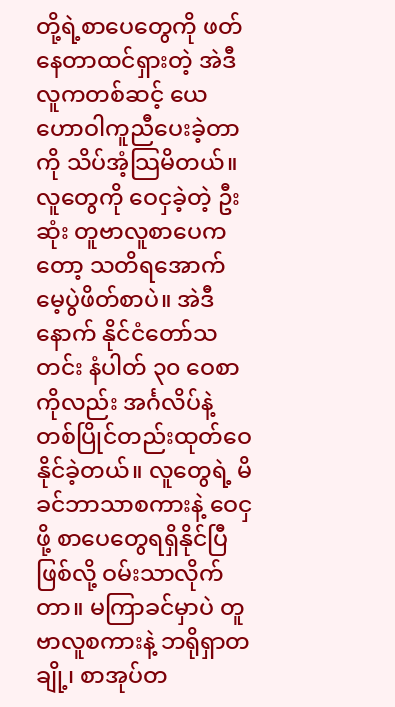တို့ရဲ့စာပေတွေကို ဖတ်နေတာထင်ရှားတဲ့ အဲဒီလူကတစ်ဆင့် ယေဟောဝါကူညီပေးခဲ့တာကို သိပ်အံ့သြမိတယ်။လူတွေကို ဝေငှခဲ့တဲ့ ဦးဆုံး တူဗာလူစာပေကတော့ သတိရအောက်မေ့ပွဲဖိတ်စာပဲ။ အဲဒီနောက် နိုင်ငံတော်သတင်း နံပါတ် ၃၀ ဝေစာ ကိုလည်း အင်္ဂလိပ်နဲ့ တစ်ပြိုင်တည်းထုတ်ဝေနိုင်ခဲ့တယ်။ လူတွေရဲ့ မိခင်ဘာသာစကားနဲ့ ဝေငှဖို့ စာပေတွေရရှိနိုင်ပြီဖြစ်လို့ ဝမ်းသာလိုက်တာ။ မကြာခင်မှာပဲ တူဗာလူစကားနဲ့ ဘရိုရှာတချို့၊ စာအုပ်တ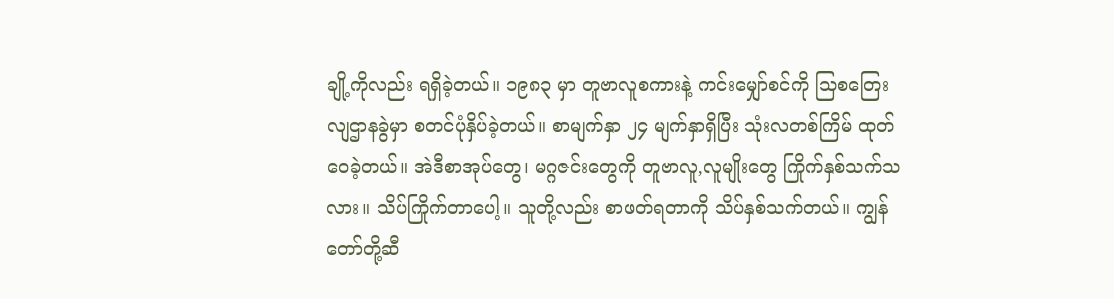ချို့ကိုလည်း ရရှိခဲ့တယ်။ ၁၉၈၃ မှာ တူဗာလူစကားနဲ့ ကင်းမျှော်စင်ကို သြစတြေးလျဌာနခွဲမှာ စတင်ပုံနှိပ်ခဲ့တယ်။ စာမျက်နှာ ၂၄ မျက်နှာရှိပြီး သုံးလတစ်ကြိမ် ထုတ်ဝေခဲ့တယ်။ အဲဒီစာအုပ်တွေ၊ မဂ္ဂဇင်းတွေကို တူဗာလူ,လူမျိုးတွေ ကြိုက်နှစ်သက်သလား။ သိပ်ကြိုက်တာပေါ့။ သူတို့လည်း စာဖတ်ရတာကို သိပ်နှစ်သက်တယ်။ ကျွန်တော်တို့ဆီ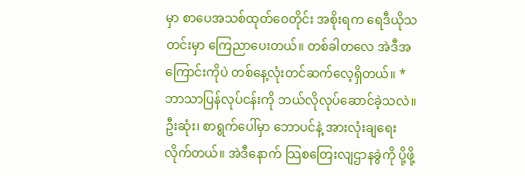မှာ စာပေအသစ်ထုတ်ဝေတိုင်း အစိုးရက ရေဒီယိုသတင်းမှာ ကြေညာပေးတယ်။ တစ်ခါတလေ အဲဒီအကြောင်းကိုပဲ တစ်နေ့လုံးတင်ဆက်လေ့ရှိတယ်။ *
ဘာသာပြန်လုပ်ငန်းကို ဘယ်လိုလုပ်ဆောင်ခဲ့သလဲ။ ဦးဆုံး၊ စာရွက်ပေါ်မှာ ဘောပင်နဲ့ အားလုံးချရေးလိုက်တယ်။ အဲဒီနောက် သြစတြေးလျဌာနခွဲကို ပို့ဖို့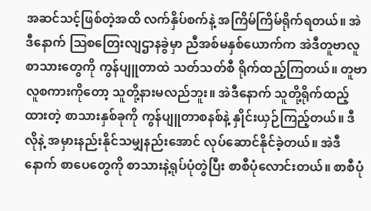အဆင်သင့်ဖြစ်တဲ့အထိ လက်နှိပ်စက်နဲ့ အကြိမ်ကြိမ်ရိုက်ရတယ်။ အဲဒီနောက် သြစတြေးလျဌာနခွဲမှာ ညီအစ်မနှစ်ယောက်က အဲဒီတူဗာလူစာသားတွေကို ကွန်ပျူတာထဲ သတ်သတ်စီ ရိုက်ထည့်ကြတယ်။ တူဗာလူစကားကိုတော့ သူတို့နားမလည်ဘူး။ အဲဒီနောက် သူတို့ရိုက်ထည့်ထားတဲ့ စာသားနှစ်ခုကို ကွန်ပျူတာစနစ်နဲ့ နှိုင်းယှဉ်ကြည့်တယ်။ ဒီလိုနဲ့ အမှားနည်းနိုင်သမျှနည်းအောင် လုပ်ဆောင်နိုင်ခဲ့တယ်။ အဲဒီနောက် စာပေတွေကို စာသားနဲ့ရုပ်ပုံတွဲပြီး စာစီပုံလောင်းတယ်။ စာစီပုံ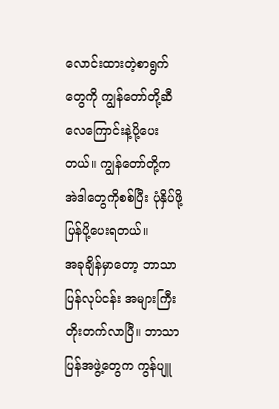လောင်းထားတဲ့စာရွက်တွေကို ကျွန်တော်တို့ဆီ လေကြောင်းနဲ့ပို့ပေးတယ်။ ကျွန်တော်တို့က အဲဒါတွေကိုစစ်ပြီး ပုံနှိပ်ဖို့ ပြန်ပို့ပေးရတယ်။
အခုချိန်မှာတော့ ဘာသာပြန်လုပ်ငန်း အများကြီးတိုးတက်လာပြီ။ ဘာသာပြန်အဖွဲ့တွေက ကွန်ပျူ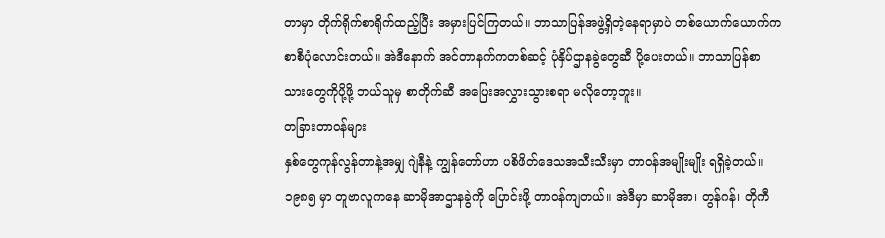တာမှာ တိုက်ရိုက်စာရိုက်ထည့်ပြီး အမှားပြင်ကြတယ်။ ဘာသာပြန်အဖွဲ့ရှိတဲ့နေရာမှာပဲ တစ်ယောက်ယောက်က စာစီပုံလောင်းတယ်။ အဲဒီနောက် အင်တာနက်ကတစ်ဆင့် ပုံနှိပ်ဌာနခွဲတွေဆီ ပို့ပေးတယ်။ ဘာသာပြန်စာသားတွေကိုပို့ဖို့ ဘယ်သူမှ စာတိုက်ဆီ အပြေးအလွှားသွားစရာ မလိုတော့ဘူး။
တခြားတာဝန်များ
နှစ်တွေကုန်လွန်တာနဲ့အမျှ ဂျဲနီနဲ့ ကျွန်တော်ဟာ ပစိဖိတ်ဒေသအသီးသီးမှာ တာဝန်အမျိုးမျိုး ရရှိခဲ့တယ်။ ၁၉၈၅ မှာ တူဗာလူကနေ ဆာမိုအာဌာနခွဲကို ပြောင်းဖို့ တာဝန်ကျတယ်။ အဲဒီမှာ ဆာမိုအာ၊ တွန်ဂန်၊ တိုကီ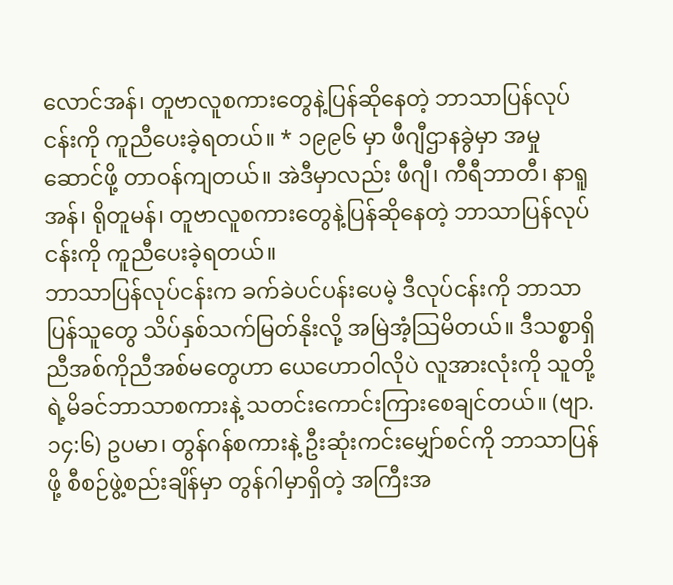လောင်အန်၊ တူဗာလူစကားတွေနဲ့ပြန်ဆိုနေတဲ့ ဘာသာပြန်လုပ်ငန်းကို ကူညီပေးခဲ့ရတယ်။ * ၁၉၉၆ မှာ ဖီဂျီဌာနခွဲမှာ အမှုဆောင်ဖို့ တာဝန်ကျတယ်။ အဲဒီမှာလည်း ဖီဂျီ၊ ကီရီဘာတီ၊ နာရူအန်၊ ရိုတူမန်၊ တူဗာလူစကားတွေနဲ့ပြန်ဆိုနေတဲ့ ဘာသာပြန်လုပ်ငန်းကို ကူညီပေးခဲ့ရတယ်။
ဘာသာပြန်လုပ်ငန်းက ခက်ခဲပင်ပန်းပေမဲ့ ဒီလုပ်ငန်းကို ဘာသာပြန်သူတွေ သိပ်နှစ်သက်မြတ်နိုးလို့ အမြဲအံ့သြမိတယ်။ ဒီသစ္စာရှိညီအစ်ကိုညီအစ်မတွေဟာ ယေဟောဝါလိုပဲ လူအားလုံးကို သူတို့ရဲ့မိခင်ဘာသာစကားနဲ့ သတင်းကောင်းကြားစေချင်တယ်။ (ဗျာ. ၁၄:၆) ဥပမာ၊ တွန်ဂန်စကားနဲ့ ဦးဆုံးကင်းမျှော်စင်ကို ဘာသာပြန်ဖို့ စီစဉ်ဖွဲ့စည်းချိန်မှာ တွန်ဂါမှာရှိတဲ့ အကြီးအ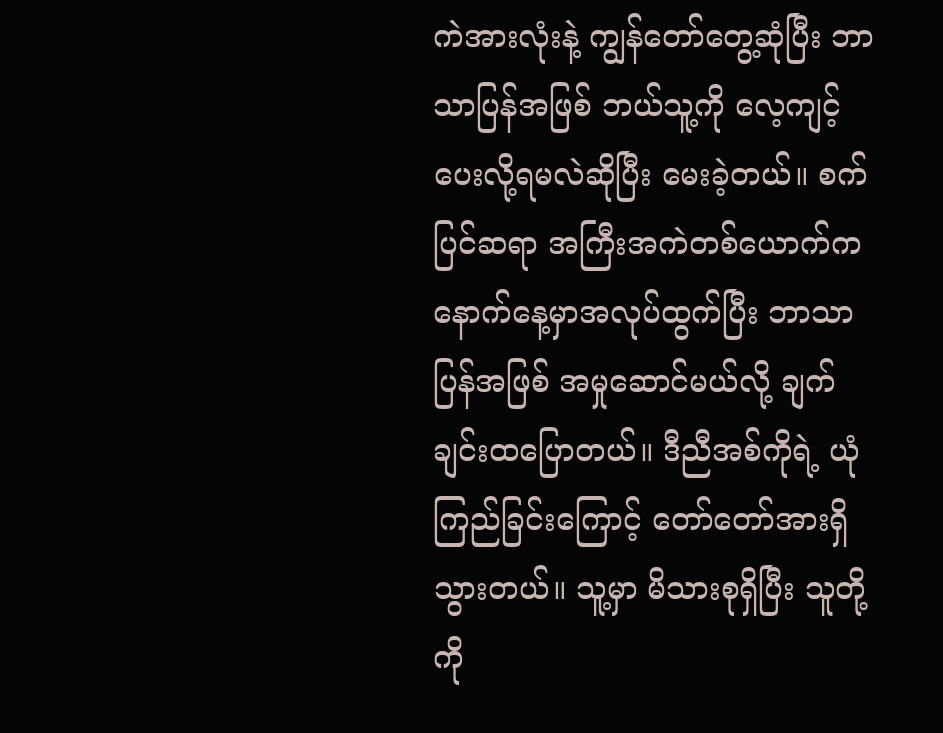ကဲအားလုံးနဲ့ ကျွန်တော်တွေ့ဆုံပြီး ဘာသာပြန်အဖြစ် ဘယ်သူ့ကို လေ့ကျင့်ပေးလို့ရမလဲဆိုပြီး မေးခဲ့တယ်။ စက်ပြင်ဆရာ အကြီးအကဲတစ်ယောက်က နောက်နေ့မှာအလုပ်ထွက်ပြီး ဘာသာပြန်အဖြစ် အမှုဆောင်မယ်လို့ ချက်ချင်းထပြောတယ်။ ဒီညီအစ်ကိုရဲ့ ယုံကြည်ခြင်းကြောင့် တော်တော်အားရှိသွားတယ်။ သူ့မှာ မိသားစုရှိပြီး သူတို့ကို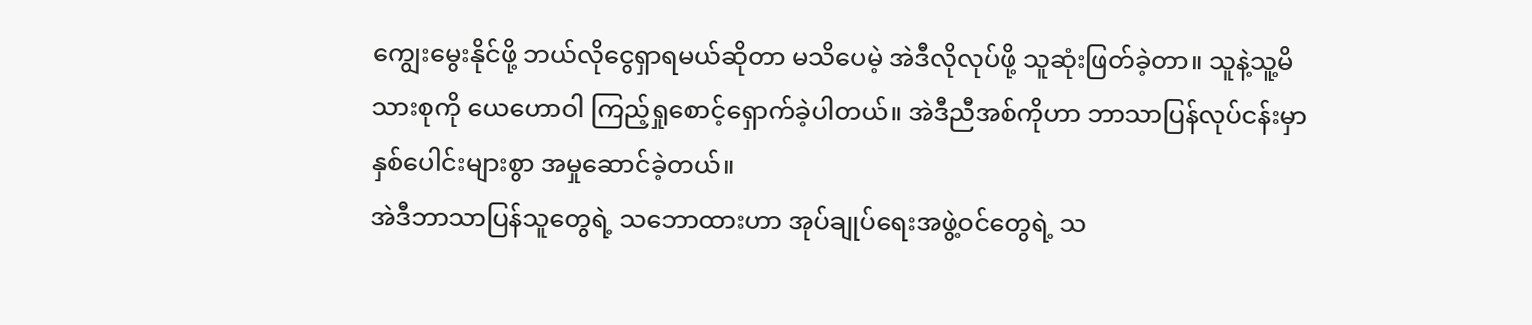ကျွေးမွေးနိုင်ဖို့ ဘယ်လိုငွေရှာရမယ်ဆိုတာ မသိပေမဲ့ အဲဒီလိုလုပ်ဖို့ သူဆုံးဖြတ်ခဲ့တာ။ သူနဲ့သူ့မိသားစုကို ယေဟောဝါ ကြည့်ရှုစောင့်ရှောက်ခဲ့ပါတယ်။ အဲဒီညီအစ်ကိုဟာ ဘာသာပြန်လုပ်ငန်းမှာ နှစ်ပေါင်းများစွာ အမှုဆောင်ခဲ့တယ်။
အဲဒီဘာသာပြန်သူတွေရဲ့ သဘောထားဟာ အုပ်ချုပ်ရေးအဖွဲ့ဝင်တွေရဲ့ သ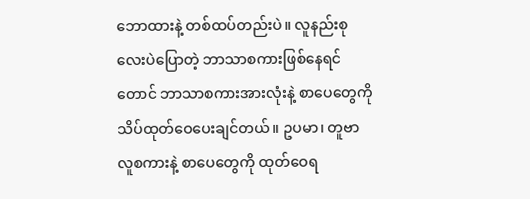ဘောထားနဲ့ တစ်ထပ်တည်းပဲ။ လူနည်းစုလေးပဲပြောတဲ့ ဘာသာစကားဖြစ်နေရင်တောင် ဘာသာစကားအားလုံးနဲ့ စာပေတွေကို သိပ်ထုတ်ဝေပေးချင်တယ်။ ဥပမာ၊ တူဗာလူစကားနဲ့ စာပေတွေကို ထုတ်ဝေရ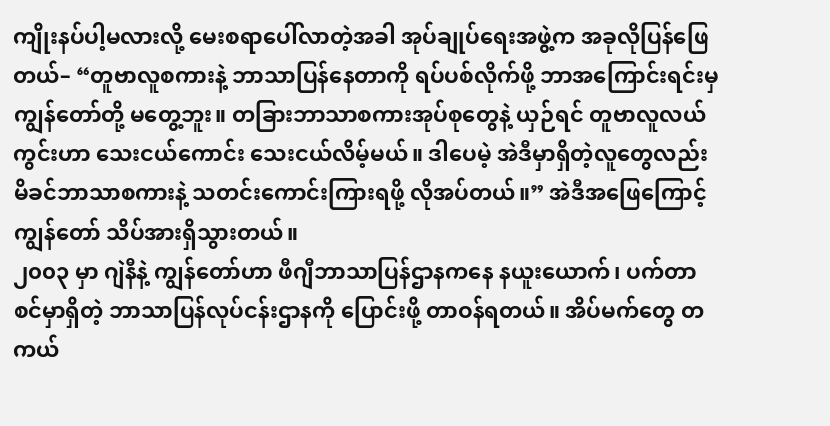ကျိုးနပ်ပါ့မလားလို့ မေးစရာပေါ်လာတဲ့အခါ အုပ်ချုပ်ရေးအဖွဲ့က အခုလိုပြန်ဖြေတယ်– “တူဗာလူစကားနဲ့ ဘာသာပြန်နေတာကို ရပ်ပစ်လိုက်ဖို့ ဘာအကြောင်းရင်းမှ ကျွန်တော်တို့ မတွေ့ဘူး။ တခြားဘာသာစကားအုပ်စုတွေနဲ့ ယှဉ်ရင် တူဗာလူလယ်ကွင်းဟာ သေးငယ်ကောင်း သေးငယ်လိမ့်မယ်။ ဒါပေမဲ့ အဲဒီမှာရှိတဲ့လူတွေလည်း မိခင်ဘာသာစကားနဲ့ သတင်းကောင်းကြားရဖို့ လိုအပ်တယ်။” အဲဒီအဖြေကြောင့် ကျွန်တော် သိပ်အားရှိသွားတယ်။
၂၀၀၃ မှာ ဂျဲနီနဲ့ ကျွန်တော်ဟာ ဖီဂျီဘာသာပြန်ဌာနကနေ နယူးယောက်၊ ပက်တာစင်မှာရှိတဲ့ ဘာသာပြန်လုပ်ငန်းဌာနကို ပြောင်းဖို့ တာဝန်ရတယ်။ အိပ်မက်တွေ တကယ်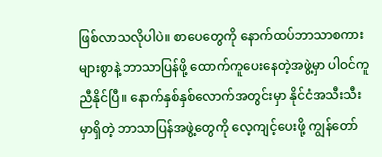ဖြစ်လာသလိုပါပဲ။ စာပေတွေကို နောက်ထပ်ဘာသာစကားများစွာနဲ့ ဘာသာပြန်ဖို့ ထောက်ကူပေးနေတဲ့အဖွဲ့မှာ ပါဝင်ကူညီနိုင်ပြီ။ နောက်နှစ်နှစ်လောက်အတွင်းမှာ နိုင်ငံအသီးသီးမှာရှိတဲ့ ဘာသာပြန်အဖွဲ့တွေကို လေ့ကျင့်ပေးဖို့ ကျွန်တော်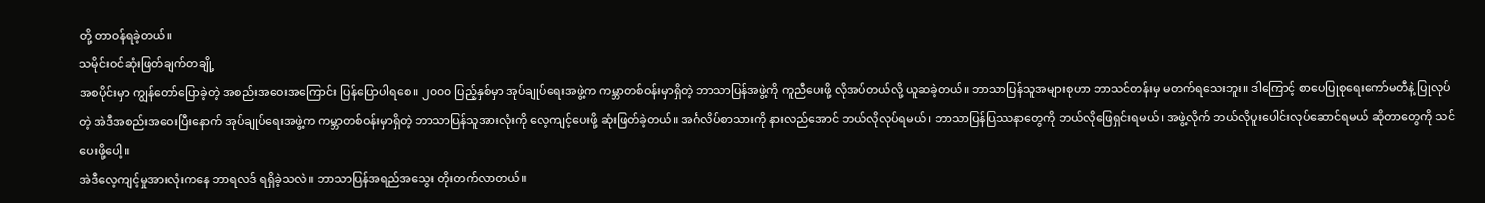တို့ တာဝန်ရခဲ့တယ်။
သမိုင်းဝင်ဆုံးဖြတ်ချက်တချို့
အစပိုင်းမှာ ကျွန်တော်ပြောခဲ့တဲ့ အစည်းအဝေးအကြောင်း ပြန်ပြောပါရစေ။ ၂၀၀၀ ပြည့်နှစ်မှာ အုပ်ချုပ်ရေးအဖွဲ့က ကမ္ဘာတစ်ဝန်းမှာရှိတဲ့ ဘာသာပြန်အဖွဲ့ကို ကူညီပေးဖို့ လိုအပ်တယ်လို့ ယူဆခဲ့တယ်။ ဘာသာပြန်သူအများစုဟာ ဘာသင်တန်းမှ မတက်ရသေးဘူး။ ဒါကြောင့် စာပေပြုစုရေးကော်မတီနဲ့ ပြုလုပ်တဲ့ အဲဒီအစည်းအဝေးပြီးနောက် အုပ်ချုပ်ရေးအဖွဲ့က ကမ္ဘာတစ်ဝန်းမှာရှိတဲ့ ဘာသာပြန်သူအားလုံးကို လေ့ကျင့်ပေးဖို့ ဆုံးဖြတ်ခဲ့တယ်။ အင်္ဂလိပ်စာသားကို နားလည်အောင် ဘယ်လိုလုပ်ရမယ်၊ ဘာသာပြန်ပြဿနာတွေကို ဘယ်လိုဖြေရှင်းရမယ်၊ အဖွဲ့လိုက် ဘယ်လိုပူးပေါင်းလုပ်ဆောင်ရမယ် ဆိုတာတွေကို သင်ပေးဖို့ပေါ့။
အဲဒီလေ့ကျင့်မှုအားလုံးကနေ ဘာရလဒ် ရရှိခဲ့သလဲ။ ဘာသာပြန်အရည်အသွေး တိုးတက်လာတယ်။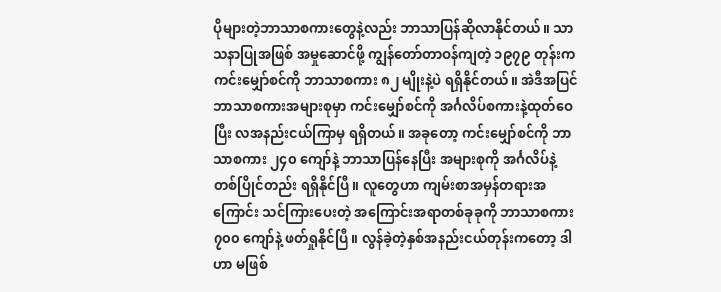ပိုများတဲ့ဘာသာစကားတွေနဲ့လည်း ဘာသာပြန်ဆိုလာနိုင်တယ်။ သာသနာပြုအဖြစ် အမှုဆောင်ဖို့ ကျွန်တော်တာဝန်ကျတဲ့ ၁၉၇၉ တုန်းက ကင်းမျှော်စင်ကို ဘာသာစကား ၈၂ မျိုးနဲ့ပဲ ရရှိနိုင်တယ်။ အဲဒီအပြင် ဘာသာစကားအများစုမှာ ကင်းမျှော်စင်ကို အင်္ဂလိပ်စကားနဲ့ထုတ်ဝေပြီး လအနည်းငယ်ကြာမှ ရရှိတယ်။ အခုတော့ ကင်းမျှော်စင်ကို ဘာသာစကား ၂၄၀ ကျော်နဲ့ ဘာသာပြန်နေပြီး အများစုကို အင်္ဂလိပ်နဲ့ တစ်ပြိုင်တည်း ရရှိနိုင်ပြီ။ လူတွေဟာ ကျမ်းစာအမှန်တရားအကြောင်း သင်ကြားပေးတဲ့ အကြောင်းအရာတစ်ခုခုကို ဘာသာစကား ၇၀၀ ကျော်နဲ့ ဖတ်ရှုနိုင်ပြီ။ လွန်ခဲ့တဲ့နှစ်အနည်းငယ်တုန်းကတော့ ဒါဟာ မဖြစ်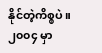နိုင်တဲ့ကိစ္စပဲ။
၂၀၀၄ မှာ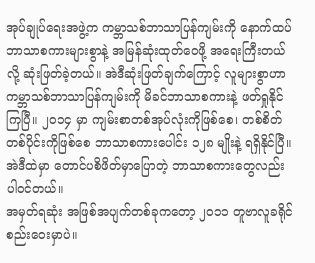အုပ်ချုပ်ရေးအဖွဲ့က ကမ္ဘာသစ်ဘာသာပြန်ကျမ်းကို နောက်ထပ်ဘာသာစကားများစွာနဲ့ အမြန်ဆုံးထုတ်ဝေဖို့ အရေးကြီးတယ်လို့ ဆုံးဖြတ်ခဲ့တယ်။ အဲဒီဆုံးဖြတ်ချက်ကြောင့် လူများစွာဟာ ကမ္ဘာသစ်ဘာသာပြန်ကျမ်းကို မိခင်ဘာသာစကားနဲ့ ဖတ်ရှုနိုင်ကြပြီ။ ၂၀၁၄ မှာ ကျမ်းစာတစ်အုပ်လုံးကိုဖြစ်စေ၊ တစ်စိတ်တစ်ပိုင်းကိုဖြစ်စေ ဘာသာစကားပေါင်း ၁၂၈ မျိုးနဲ့ ရရှိနိုင်ပြီ။ အဲဒီထဲမှာ တောင်ပစိဖိတ်မှာပြောတဲ့ ဘာသာစကားတွေလည်း ပါဝင်တယ်။
အမှတ်ရဆုံး အဖြစ်အပျက်တစ်ခုကတော့ ၂၀၁၁ တူဗာလူခရိုင်စည်းဝေးမှာပဲ။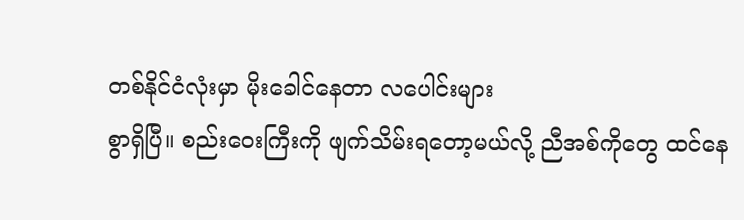တစ်နိုင်ငံလုံးမှာ မိုးခေါင်နေတာ လပေါင်းများ
စွာရှိပြီ။ စည်းဝေးကြီးကို ဖျက်သိမ်းရတော့မယ်လို့ ညီအစ်ကိုတွေ ထင်နေ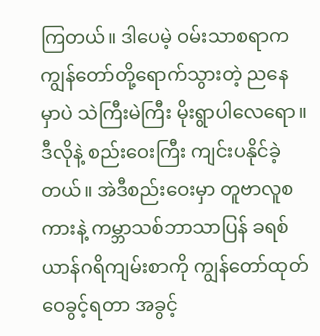ကြတယ်။ ဒါပေမဲ့ ဝမ်းသာစရာက ကျွန်တော်တို့ရောက်သွားတဲ့ ညနေမှာပဲ သဲကြီးမဲကြီး မိုးရွာပါလေရော။ ဒီလိုနဲ့ စည်းဝေးကြီး ကျင်းပနိုင်ခဲ့တယ်။ အဲဒီစည်းဝေးမှာ တူဗာလူစကားနဲ့ ကမ္ဘာသစ်ဘာသာပြန် ခရစ်ယာန်ဂရိကျမ်းစာကို ကျွန်တော်ထုတ်ဝေခွင့်ရတာ အခွင့်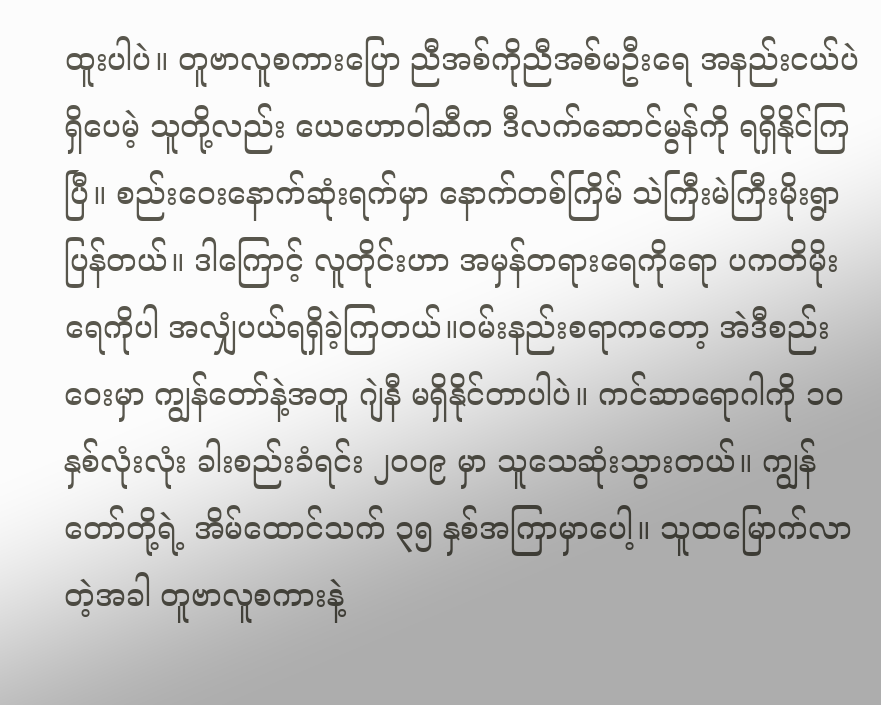ထူးပါပဲ။ တူဗာလူစကားပြော ညီအစ်ကိုညီအစ်မဦးရေ အနည်းငယ်ပဲရှိပေမဲ့ သူတို့လည်း ယေဟောဝါဆီက ဒီလက်ဆောင်မွန်ကို ရရှိနိုင်ကြပြီ။ စည်းဝေးနောက်ဆုံးရက်မှာ နောက်တစ်ကြိမ် သဲကြီးမဲကြီးမိုးရွာပြန်တယ်။ ဒါကြောင့် လူတိုင်းဟာ အမှန်တရားရေကိုရော ပကတိမိုးရေကိုပါ အလျှံပယ်ရရှိခဲ့ကြတယ်။ဝမ်းနည်းစရာကတော့ အဲဒီစည်းဝေးမှာ ကျွန်တော်နဲ့အတူ ဂျဲနီ မရှိနိုင်တာပါပဲ။ ကင်ဆာရောဂါကို ၁၀ နှစ်လုံးလုံး ခါးစည်းခံရင်း ၂၀၀၉ မှာ သူသေဆုံးသွားတယ်။ ကျွန်တော်တို့ရဲ့ အိမ်ထောင်သက် ၃၅ နှစ်အကြာမှာပေါ့။ သူထမြောက်လာတဲ့အခါ တူဗာလူစကားနဲ့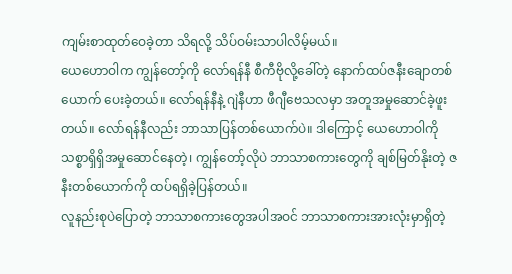ကျမ်းစာထုတ်ဝေခဲ့တာ သိရလို့ သိပ်ဝမ်းသာပါလိမ့်မယ်။
ယေဟောဝါက ကျွန်တော့်ကို လော်ရန်နီ စီကီဗိုလို့ခေါ်တဲ့ နောက်ထပ်ဇနီးချောတစ်ယောက် ပေးခဲ့တယ်။ လော်ရန်နီနဲ့ ဂျဲနီဟာ ဖီဂျီဗေသလမှာ အတူအမှုဆောင်ခဲ့ဖူးတယ်။ လော်ရန်နီလည်း ဘာသာပြန်တစ်ယောက်ပဲ။ ဒါကြောင့် ယေဟောဝါကို သစ္စာရှိရှိအမှုဆောင်နေတဲ့၊ ကျွန်တော့်လိုပဲ ဘာသာစကားတွေကို ချစ်မြတ်နိုးတဲ့ ဇနီးတစ်ယောက်ကို ထပ်ရရှိခဲ့ပြန်တယ်။
လူနည်းစုပဲပြောတဲ့ ဘာသာစကားတွေအပါအဝင် ဘာသာစကားအားလုံးမှာရှိတဲ့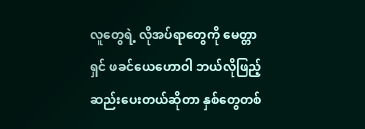လူတွေရဲ့ လိုအပ်ရာတွေကို မေတ္တာရှင် ဖခင်ယေဟောဝါ ဘယ်လိုဖြည့်ဆည်းပေးတယ်ဆိုတာ နှစ်တွေတစ်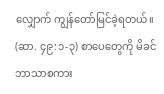လျှောက် ကျွန်တော်မြင်ခဲ့ရတယ်။ (ဆာ. ၄၉:၁-၃) စာပေတွေကို မိခင်ဘာသာစကား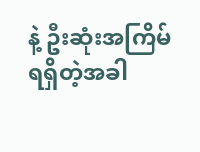နဲ့ ဦးဆုံးအကြိမ်ရရှိတဲ့အခါ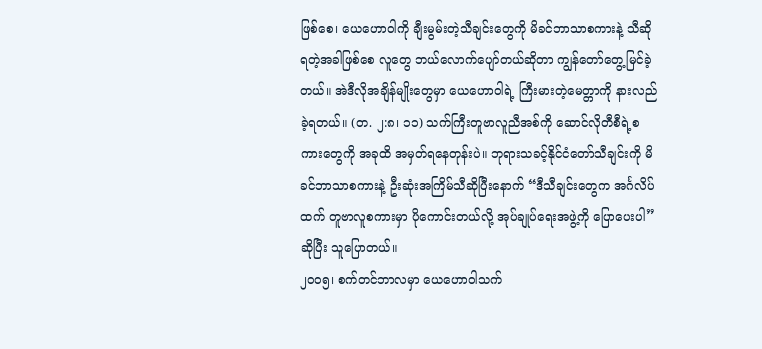ဖြစ်စေ၊ ယေဟောဝါကို ချီးမွမ်းတဲ့သီချင်းတွေကို မိခင်ဘာသာစကားနဲ့ သီဆိုရတဲ့အခါဖြစ်စေ လူတွေ ဘယ်လောက်ပျော်တယ်ဆိုတာ ကျွန်တော်တွေ့မြင်ခဲ့တယ်။ အဲဒီလိုအချိန်မျိုးတွေမှာ ယေဟောဝါရဲ့ ကြီးမားတဲ့မေတ္တာကို နားလည်ခဲ့ရတယ်။ (တ. ၂:၈၊ ၁၁) သက်ကြီးတူဗာလူညီအစ်ကို ဆောင်လိုတီစီရဲ့စကားတွေကို အခုထိ အမှတ်ရနေတုန်းပဲ။ ဘုရားသခင့်နိုင်ငံတော်သီချင်းကို မိခင်ဘာသာစကားနဲ့ ဦးဆုံးအကြိမ်သီဆိုပြီးနောက် “ဒီသီချင်းတွေက အင်္ဂလိပ်ထက် တူဗာလူစကားမှာ ပိုကောင်းတယ်လို့ အုပ်ချုပ်ရေးအဖွဲ့ကို ပြောပေးပါ” ဆိုပြီး သူပြောတယ်။
၂၀၀၅၊ စက်တင်ဘာလမှာ ယေဟောဝါသက်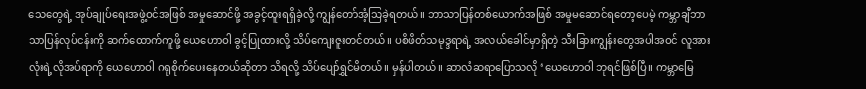သေတွေရဲ့ အုပ်ချုပ်ရေးအဖွဲ့ဝင်အဖြစ် အမှုဆောင်ဖို့ အခွင့်ထူးရရှိခဲ့လို့ ကျွန်တော်အံ့သြခဲ့ရတယ်။ ဘာသာပြန်တစ်ယောက်အဖြစ် အမှုမဆောင်ရတော့ပေမဲ့ ကမ္ဘာချီဘာသာပြန်လုပ်ငန်းကို ဆက်ထောက်ကူဖို့ ယေဟောဝါ ခွင့်ပြုထားလို့ သိပ်ကျေးဇူးတင်တယ်။ ပစိဖိတ်သမုဒ္ဒရာရဲ့ အလယ်ခေါင်မှာရှိတဲ့ သီးခြားကျွန်းတွေအပါအဝင် လူအားလုံးရဲ့လိုအပ်ရာကို ယေဟောဝါ ဂရုစိုက်ပေးနေတယ်ဆိုတာ သိရလို့ သိပ်ပျော်ရွှင်မိတယ်။ မှန်ပါတယ်။ ဆာလံဆရာပြောသလို ‘ယေဟောဝါ ဘုရင်ဖြစ်ပြီ။ ကမ္ဘာမြေ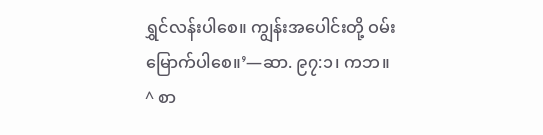ရွှင်လန်းပါစေ။ ကျွန်းအပေါင်းတို့ ဝမ်းမြောက်ပါစေ။’—ဆာ. ၉၇:၁၊ ကဘ။
^ စာ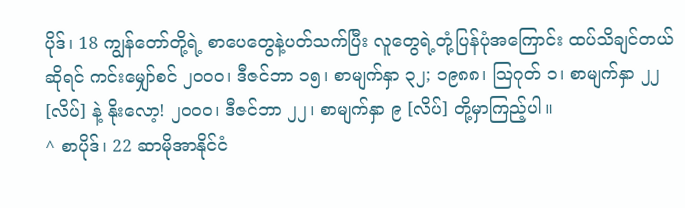ပိုဒ်၊ 18 ကျွန်တော်တို့ရဲ့ စာပေတွေနဲ့ပတ်သက်ပြီး လူတွေရဲ့တုံ့ပြန်ပုံအကြောင်း ထပ်သိချင်တယ်ဆိုရင် ကင်းမျှော်စင် ၂၀၀၀၊ ဒီဇင်ဘာ ၁၅၊ စာမျက်နှာ ၃၂; ၁၉၈၈၊ သြဂုတ် ၁၊ စာမျက်နှာ ၂၂ [လိပ်] နဲ့ နိုးလော့! ၂၀၀၀၊ ဒီဇင်ဘာ ၂၂၊ စာမျက်နှာ ၉ [လိပ်] တို့မှာကြည့်ပါ။
^ စာပိုဒ်၊ 22 ဆာမိုအာနိုင်ငံ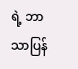ရဲ့ ဘာသာပြန်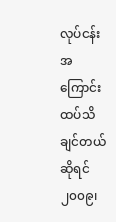လုပ်ငန်းအကြောင်း ထပ်သိချင်တယ်ဆိုရင် ၂၀၀၉၊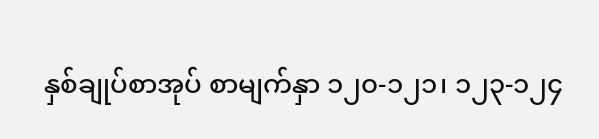နှစ်ချုပ်စာအုပ် စာမျက်နှာ ၁၂၀-၁၂၁၊ ၁၂၃-၁၂၄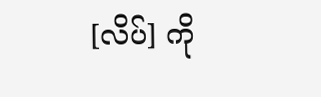[လိပ်] ကို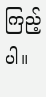ကြည့်ပါ။